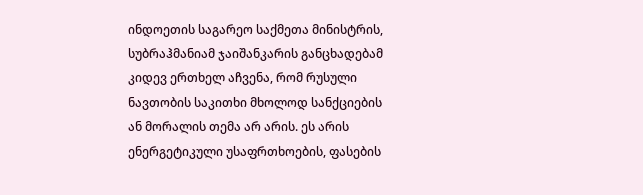ინდოეთის საგარეო საქმეთა მინისტრის, სუბრაჰმანიამ ჯაიშანკარის განცხადებამ კიდევ ერთხელ აჩვენა, რომ რუსული ნავთობის საკითხი მხოლოდ სანქციების ან მორალის თემა არ არის. ეს არის ენერგეტიკული უსაფრთხოების, ფასების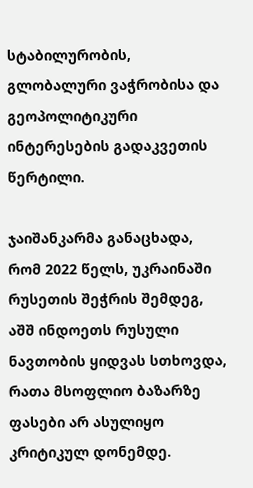სტაბილურობის, გლობალური ვაჭრობისა და გეოპოლიტიკური ინტერესების გადაკვეთის წერტილი.

ჯაიშანკარმა განაცხადა, რომ 2022 წელს, უკრაინაში რუსეთის შეჭრის შემდეგ, აშშ ინდოეთს რუსული ნავთობის ყიდვას სთხოვდა, რათა მსოფლიო ბაზარზე ფასები არ ასულიყო კრიტიკულ დონემდე.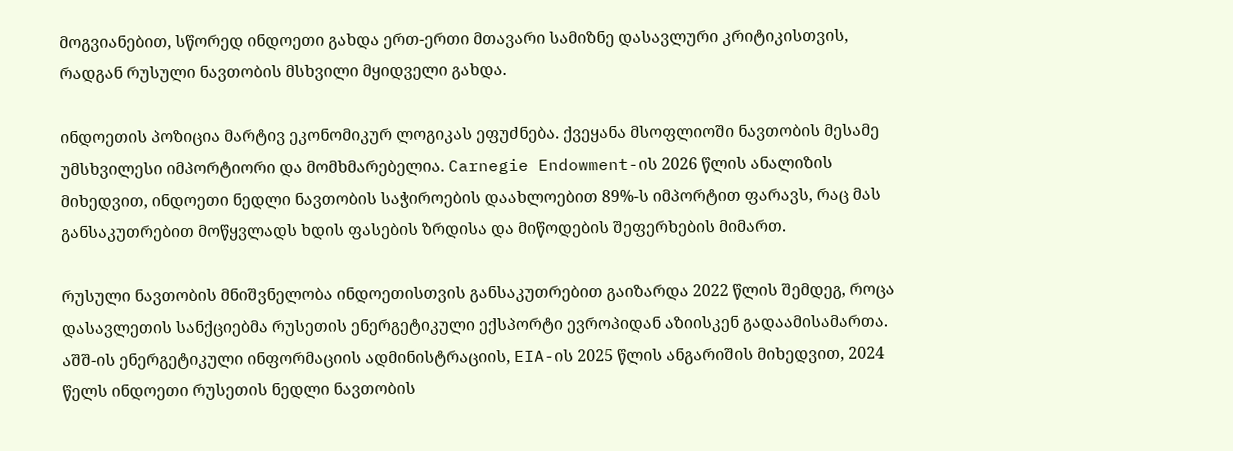მოგვიანებით, სწორედ ინდოეთი გახდა ერთ-ერთი მთავარი სამიზნე დასავლური კრიტიკისთვის, რადგან რუსული ნავთობის მსხვილი მყიდველი გახდა.

ინდოეთის პოზიცია მარტივ ეკონომიკურ ლოგიკას ეფუძნება. ქვეყანა მსოფლიოში ნავთობის მესამე უმსხვილესი იმპორტიორი და მომხმარებელია. Carnegie Endowment-ის 2026 წლის ანალიზის მიხედვით, ინდოეთი ნედლი ნავთობის საჭიროების დაახლოებით 89%-ს იმპორტით ფარავს, რაც მას განსაკუთრებით მოწყვლადს ხდის ფასების ზრდისა და მიწოდების შეფერხების მიმართ.

რუსული ნავთობის მნიშვნელობა ინდოეთისთვის განსაკუთრებით გაიზარდა 2022 წლის შემდეგ, როცა დასავლეთის სანქციებმა რუსეთის ენერგეტიკული ექსპორტი ევროპიდან აზიისკენ გადაამისამართა. აშშ-ის ენერგეტიკული ინფორმაციის ადმინისტრაციის, EIA-ის 2025 წლის ანგარიშის მიხედვით, 2024 წელს ინდოეთი რუსეთის ნედლი ნავთობის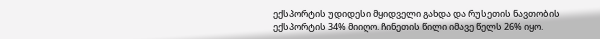ექსპორტის უდიდესი მყიდველი გახდა და რუსეთის ნავთობის ექსპორტის 34% მიიღო. ჩინეთის წილი იმავე წელს 26% იყო.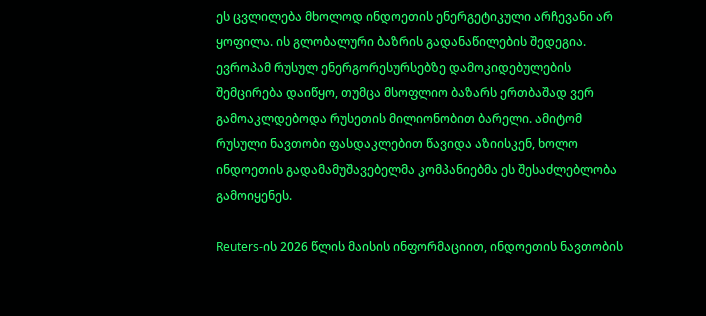ეს ცვლილება მხოლოდ ინდოეთის ენერგეტიკული არჩევანი არ ყოფილა. ის გლობალური ბაზრის გადანაწილების შედეგია. ევროპამ რუსულ ენერგორესურსებზე დამოკიდებულების შემცირება დაიწყო, თუმცა მსოფლიო ბაზარს ერთბაშად ვერ გამოაკლდებოდა რუსეთის მილიონობით ბარელი. ამიტომ რუსული ნავთობი ფასდაკლებით წავიდა აზიისკენ, ხოლო ინდოეთის გადამამუშავებელმა კომპანიებმა ეს შესაძლებლობა გამოიყენეს.

Reuters-ის 2026 წლის მაისის ინფორმაციით, ინდოეთის ნავთობის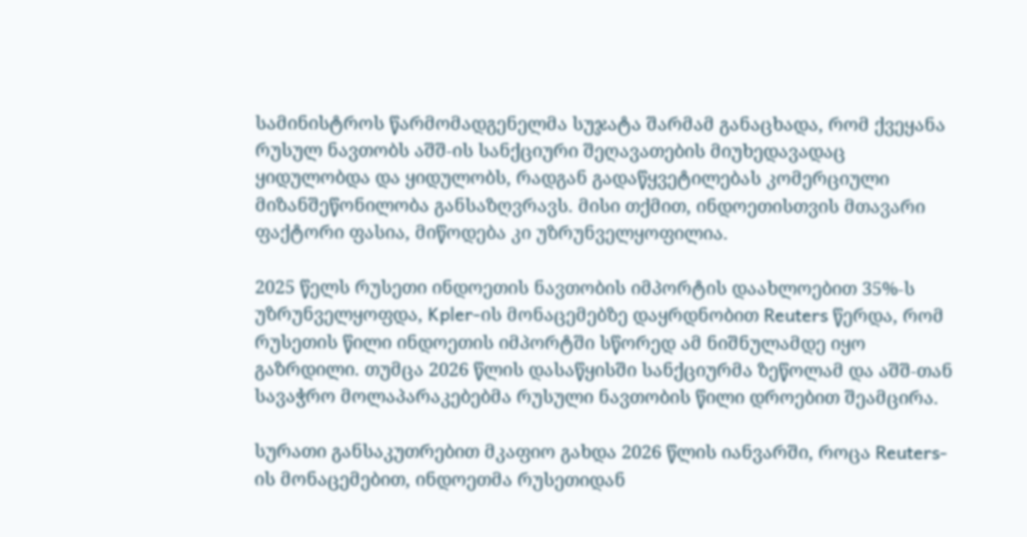სამინისტროს წარმომადგენელმა სუჯატა შარმამ განაცხადა, რომ ქვეყანა რუსულ ნავთობს აშშ-ის სანქციური შეღავათების მიუხედავადაც ყიდულობდა და ყიდულობს, რადგან გადაწყვეტილებას კომერციული მიზანშეწონილობა განსაზღვრავს. მისი თქმით, ინდოეთისთვის მთავარი ფაქტორი ფასია, მიწოდება კი უზრუნველყოფილია.

2025 წელს რუსეთი ინდოეთის ნავთობის იმპორტის დაახლოებით 35%-ს უზრუნველყოფდა, Kpler-ის მონაცემებზე დაყრდნობით Reuters წერდა, რომ რუსეთის წილი ინდოეთის იმპორტში სწორედ ამ ნიშნულამდე იყო გაზრდილი. თუმცა 2026 წლის დასაწყისში სანქციურმა ზეწოლამ და აშშ-თან სავაჭრო მოლაპარაკებებმა რუსული ნავთობის წილი დროებით შეამცირა.

სურათი განსაკუთრებით მკაფიო გახდა 2026 წლის იანვარში, როცა Reuters-ის მონაცემებით, ინდოეთმა რუსეთიდან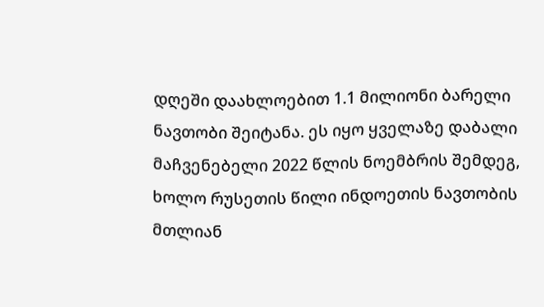დღეში დაახლოებით 1.1 მილიონი ბარელი ნავთობი შეიტანა. ეს იყო ყველაზე დაბალი მაჩვენებელი 2022 წლის ნოემბრის შემდეგ, ხოლო რუსეთის წილი ინდოეთის ნავთობის მთლიან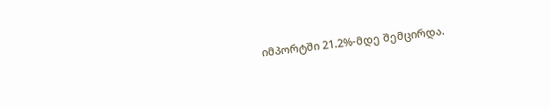იმპორტში 21.2%-მდე შემცირდა.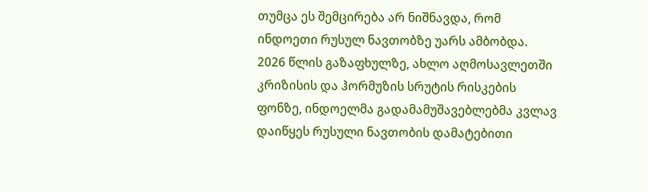თუმცა ეს შემცირება არ ნიშნავდა, რომ ინდოეთი რუსულ ნავთობზე უარს ამბობდა. 2026 წლის გაზაფხულზე, ახლო აღმოსავლეთში კრიზისის და ჰორმუზის სრუტის რისკების ფონზე, ინდოელმა გადამამუშავებლებმა კვლავ დაიწყეს რუსული ნავთობის დამატებითი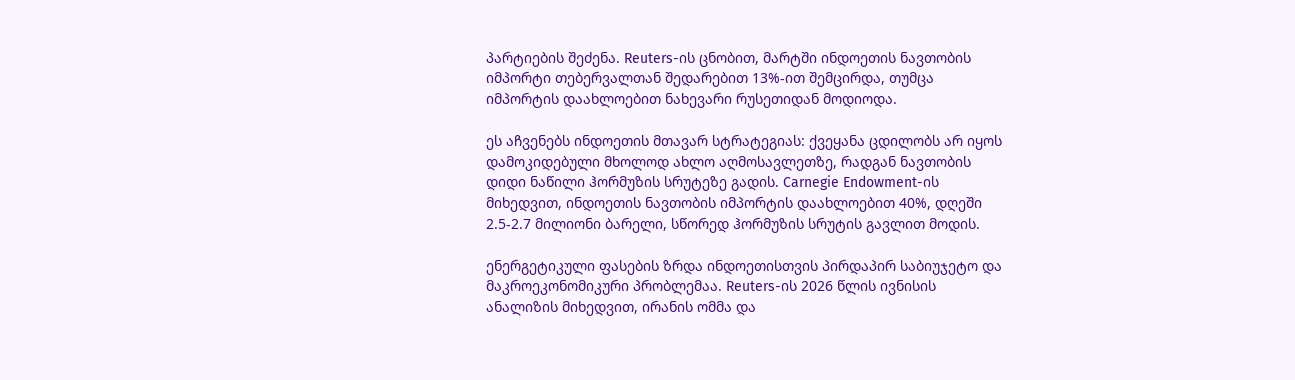პარტიების შეძენა. Reuters-ის ცნობით, მარტში ინდოეთის ნავთობის იმპორტი თებერვალთან შედარებით 13%-ით შემცირდა, თუმცა იმპორტის დაახლოებით ნახევარი რუსეთიდან მოდიოდა.

ეს აჩვენებს ინდოეთის მთავარ სტრატეგიას: ქვეყანა ცდილობს არ იყოს დამოკიდებული მხოლოდ ახლო აღმოსავლეთზე, რადგან ნავთობის დიდი ნაწილი ჰორმუზის სრუტეზე გადის. Carnegie Endowment-ის მიხედვით, ინდოეთის ნავთობის იმპორტის დაახლოებით 40%, დღეში 2.5-2.7 მილიონი ბარელი, სწორედ ჰორმუზის სრუტის გავლით მოდის.

ენერგეტიკული ფასების ზრდა ინდოეთისთვის პირდაპირ საბიუჯეტო და მაკროეკონომიკური პრობლემაა. Reuters-ის 2026 წლის ივნისის ანალიზის მიხედვით, ირანის ომმა და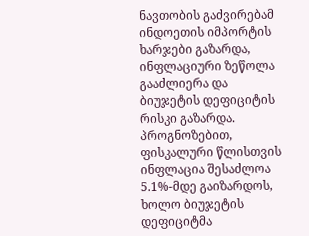ნავთობის გაძვირებამ ინდოეთის იმპორტის ხარჯები გაზარდა, ინფლაციური ზეწოლა გააძლიერა და ბიუჯეტის დეფიციტის რისკი გაზარდა. პროგნოზებით, ფისკალური წლისთვის ინფლაცია შესაძლოა 5.1%-მდე გაიზარდოს, ხოლო ბიუჯეტის დეფიციტმა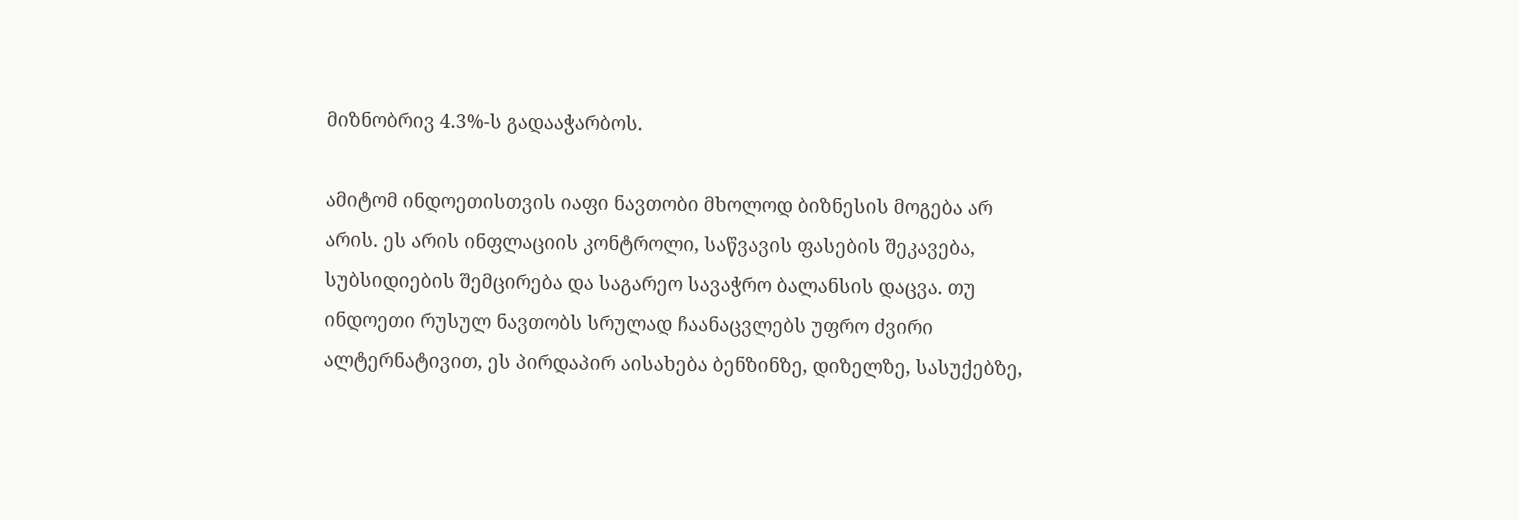მიზნობრივ 4.3%-ს გადააჭარბოს.

ამიტომ ინდოეთისთვის იაფი ნავთობი მხოლოდ ბიზნესის მოგება არ არის. ეს არის ინფლაციის კონტროლი, საწვავის ფასების შეკავება, სუბსიდიების შემცირება და საგარეო სავაჭრო ბალანსის დაცვა. თუ ინდოეთი რუსულ ნავთობს სრულად ჩაანაცვლებს უფრო ძვირი ალტერნატივით, ეს პირდაპირ აისახება ბენზინზე, დიზელზე, სასუქებზე,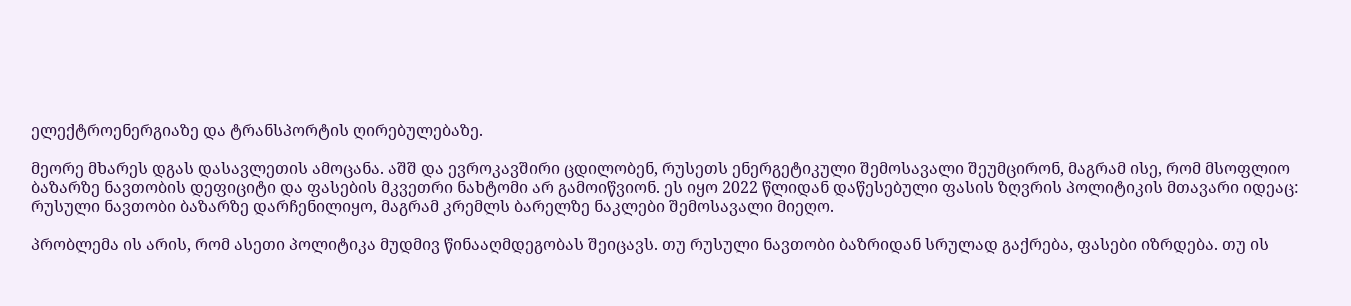ელექტროენერგიაზე და ტრანსპორტის ღირებულებაზე.

მეორე მხარეს დგას დასავლეთის ამოცანა. აშშ და ევროკავშირი ცდილობენ, რუსეთს ენერგეტიკული შემოსავალი შეუმცირონ, მაგრამ ისე, რომ მსოფლიო ბაზარზე ნავთობის დეფიციტი და ფასების მკვეთრი ნახტომი არ გამოიწვიონ. ეს იყო 2022 წლიდან დაწესებული ფასის ზღვრის პოლიტიკის მთავარი იდეაც: რუსული ნავთობი ბაზარზე დარჩენილიყო, მაგრამ კრემლს ბარელზე ნაკლები შემოსავალი მიეღო.

პრობლემა ის არის, რომ ასეთი პოლიტიკა მუდმივ წინააღმდეგობას შეიცავს. თუ რუსული ნავთობი ბაზრიდან სრულად გაქრება, ფასები იზრდება. თუ ის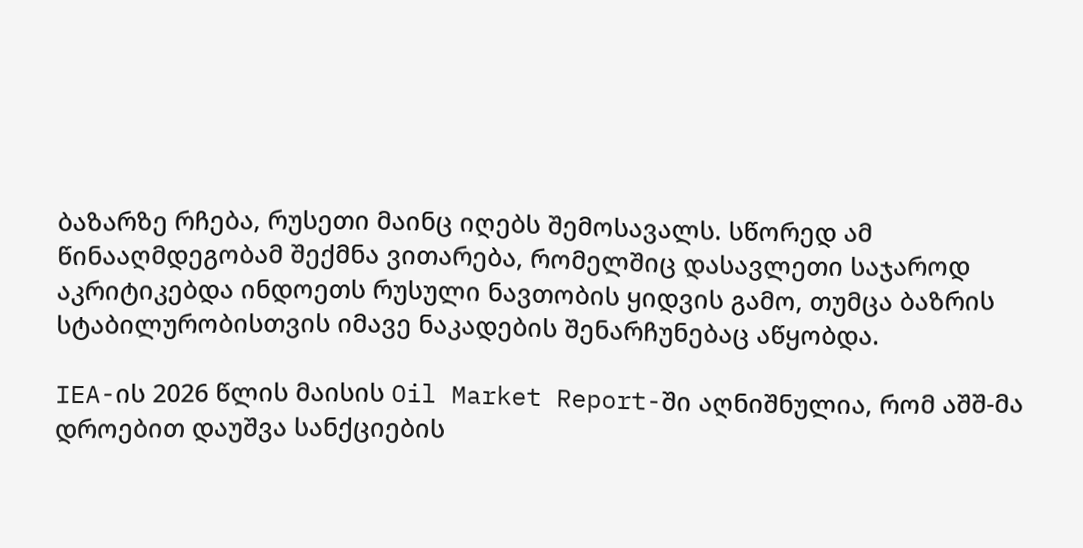ბაზარზე რჩება, რუსეთი მაინც იღებს შემოსავალს. სწორედ ამ წინააღმდეგობამ შექმნა ვითარება, რომელშიც დასავლეთი საჯაროდ აკრიტიკებდა ინდოეთს რუსული ნავთობის ყიდვის გამო, თუმცა ბაზრის სტაბილურობისთვის იმავე ნაკადების შენარჩუნებაც აწყობდა.

IEA-ის 2026 წლის მაისის Oil Market Report-ში აღნიშნულია, რომ აშშ-მა დროებით დაუშვა სანქციების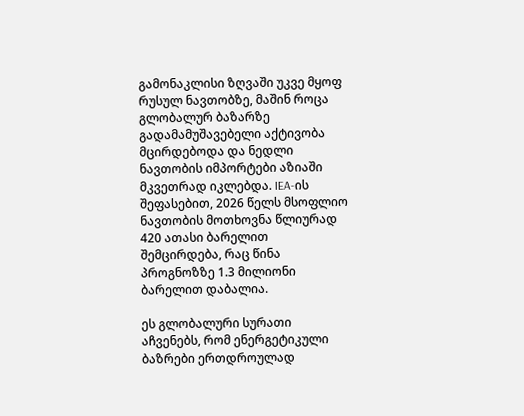გამონაკლისი ზღვაში უკვე მყოფ რუსულ ნავთობზე, მაშინ როცა გლობალურ ბაზარზე გადამამუშავებელი აქტივობა მცირდებოდა და ნედლი ნავთობის იმპორტები აზიაში მკვეთრად იკლებდა. IEA-ის შეფასებით, 2026 წელს მსოფლიო ნავთობის მოთხოვნა წლიურად 420 ათასი ბარელით შემცირდება, რაც წინა პროგნოზზე 1.3 მილიონი ბარელით დაბალია.

ეს გლობალური სურათი აჩვენებს, რომ ენერგეტიკული ბაზრები ერთდროულად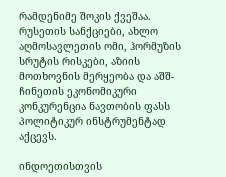რამდენიმე შოკის ქვეშაა. რუსეთის სანქციები, ახლო აღმოსავლეთის ომი, ჰორმუზის სრუტის რისკები, აზიის მოთხოვნის მერყეობა და აშშ-ჩინეთის ეკონომიკური კონკურენცია ნავთობის ფასს პოლიტიკურ ინსტრუმენტად აქცევს.

ინდოეთისთვის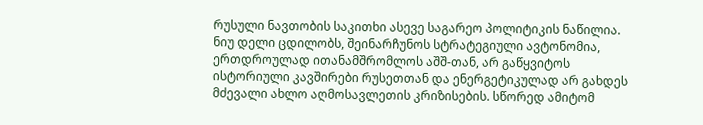რუსული ნავთობის საკითხი ასევე საგარეო პოლიტიკის ნაწილია. ნიუ დელი ცდილობს, შეინარჩუნოს სტრატეგიული ავტონომია, ერთდროულად ითანამშრომლოს აშშ-თან, არ გაწყვიტოს ისტორიული კავშირები რუსეთთან და ენერგეტიკულად არ გახდეს მძევალი ახლო აღმოსავლეთის კრიზისების. სწორედ ამიტომ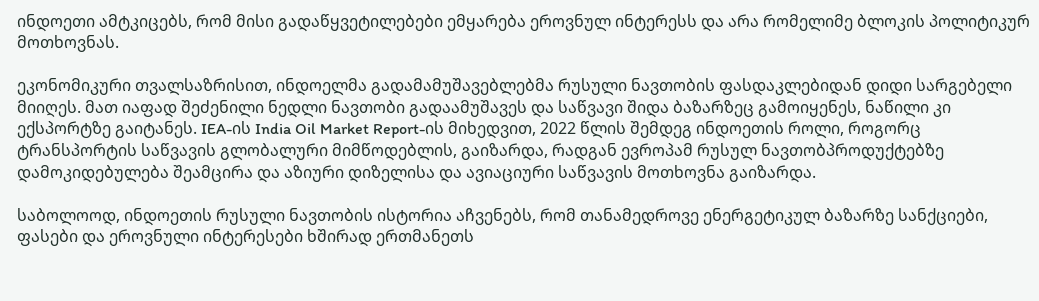ინდოეთი ამტკიცებს, რომ მისი გადაწყვეტილებები ემყარება ეროვნულ ინტერესს და არა რომელიმე ბლოკის პოლიტიკურ მოთხოვნას.

ეკონომიკური თვალსაზრისით, ინდოელმა გადამამუშავებლებმა რუსული ნავთობის ფასდაკლებიდან დიდი სარგებელი მიიღეს. მათ იაფად შეძენილი ნედლი ნავთობი გადაამუშავეს და საწვავი შიდა ბაზარზეც გამოიყენეს, ნაწილი კი ექსპორტზე გაიტანეს. IEA-ის India Oil Market Report-ის მიხედვით, 2022 წლის შემდეგ ინდოეთის როლი, როგორც ტრანსპორტის საწვავის გლობალური მიმწოდებლის, გაიზარდა, რადგან ევროპამ რუსულ ნავთობპროდუქტებზე დამოკიდებულება შეამცირა და აზიური დიზელისა და ავიაციური საწვავის მოთხოვნა გაიზარდა.

საბოლოოდ, ინდოეთის რუსული ნავთობის ისტორია აჩვენებს, რომ თანამედროვე ენერგეტიკულ ბაზარზე სანქციები, ფასები და ეროვნული ინტერესები ხშირად ერთმანეთს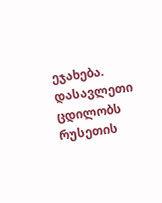ეჯახება. დასავლეთი ცდილობს რუსეთის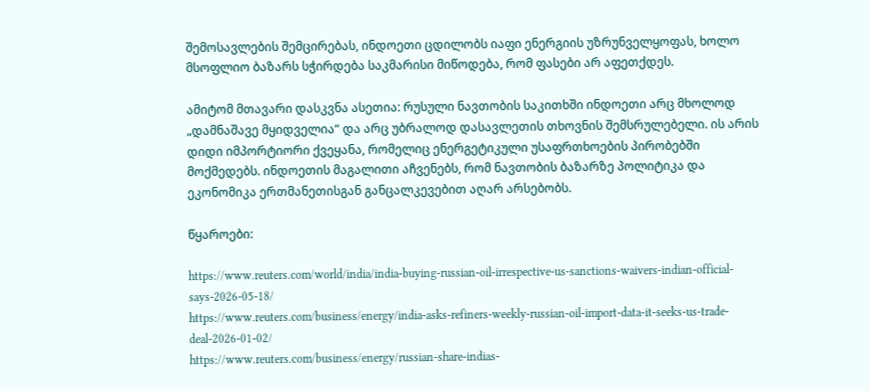შემოსავლების შემცირებას, ინდოეთი ცდილობს იაფი ენერგიის უზრუნველყოფას, ხოლო მსოფლიო ბაზარს სჭირდება საკმარისი მიწოდება, რომ ფასები არ აფეთქდეს.

ამიტომ მთავარი დასკვნა ასეთია: რუსული ნავთობის საკითხში ინდოეთი არც მხოლოდ „დამნაშავე მყიდველია“ და არც უბრალოდ დასავლეთის თხოვნის შემსრულებელი. ის არის დიდი იმპორტიორი ქვეყანა, რომელიც ენერგეტიკული უსაფრთხოების პირობებში მოქმედებს. ინდოეთის მაგალითი აჩვენებს, რომ ნავთობის ბაზარზე პოლიტიკა და ეკონომიკა ერთმანეთისგან განცალკევებით აღარ არსებობს.

წყაროები:

https://www.reuters.com/world/india/india-buying-russian-oil-irrespective-us-sanctions-waivers-indian-official-says-2026-05-18/
https://www.reuters.com/business/energy/india-asks-refiners-weekly-russian-oil-import-data-it-seeks-us-trade-deal-2026-01-02/
https://www.reuters.com/business/energy/russian-share-indias-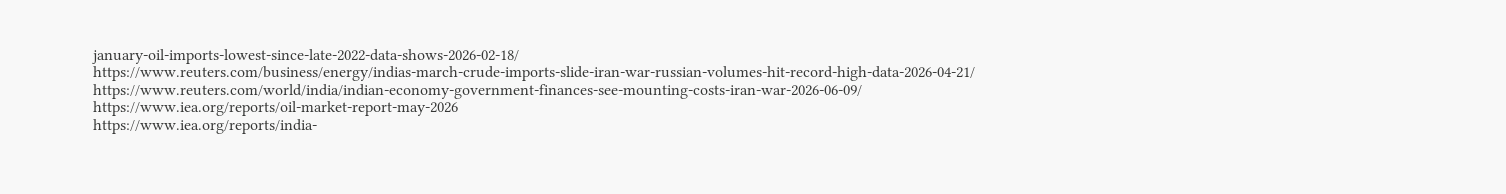january-oil-imports-lowest-since-late-2022-data-shows-2026-02-18/
https://www.reuters.com/business/energy/indias-march-crude-imports-slide-iran-war-russian-volumes-hit-record-high-data-2026-04-21/
https://www.reuters.com/world/india/indian-economy-government-finances-see-mounting-costs-iran-war-2026-06-09/
https://www.iea.org/reports/oil-market-report-may-2026
https://www.iea.org/reports/india-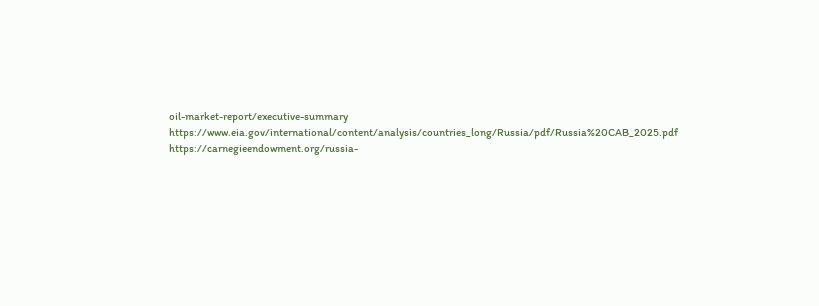oil-market-report/executive-summary
https://www.eia.gov/international/content/analysis/countries_long/Russia/pdf/Russia%20CAB_2025.pdf
https://carnegieendowment.org/russia-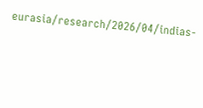eurasia/research/2026/04/indias-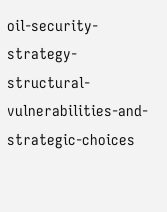oil-security-strategy-structural-vulnerabilities-and-strategic-choices